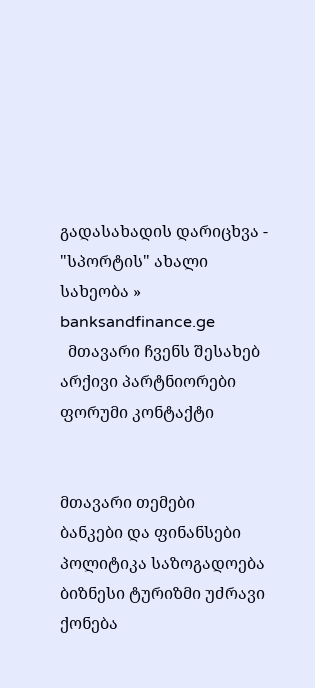გადასახადის დარიცხვა - "სპორტის" ახალი სახეობა » banksandfinance.ge
  მთავარი ჩვენს შესახებ არქივი პარტნიორები ფორუმი კონტაქტი


მთავარი თემები
ბანკები და ფინანსები პოლიტიკა საზოგადოება ბიზნესი ტურიზმი უძრავი ქონება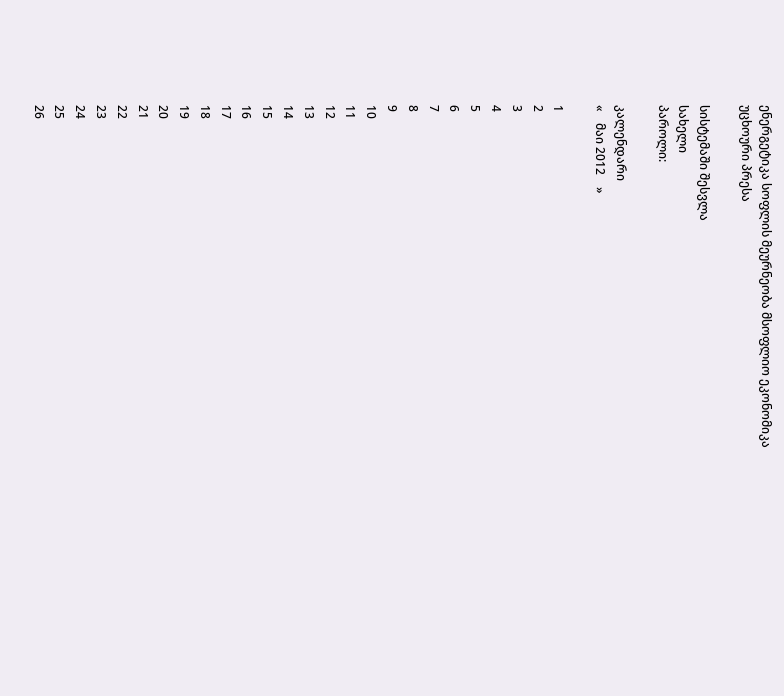ენერგეტიკა სოფლის მეურნეობა მსოფლიო ეკონომიკა უცხოური პრესა

სისტემაში შესვლა
სახელი
პაროლი:

კალენდარი
«    მაი 2012    »

1
2
3
4
5
6
7
8
9
10
11
12
13
14
15
16
17
18
19
20
21
22
23
24
25
26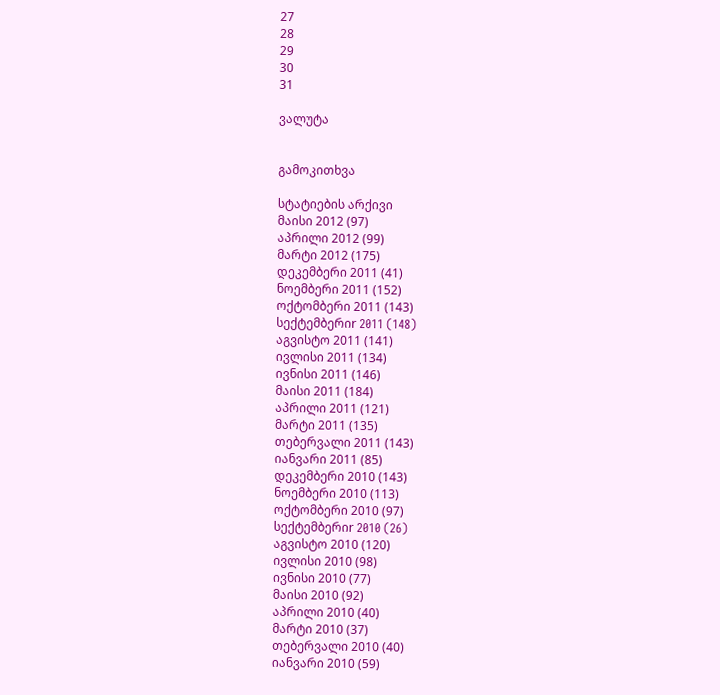27
28
29
30
31

ვალუტა


გამოკითხვა

სტატიების არქივი
მაისი 2012 (97)
აპრილი 2012 (99)
მარტი 2012 (175)
დეკემბერი 2011 (41)
ნოემბერი 2011 (152)
ოქტომბერი 2011 (143)
სექტემბერიr 2011 (148)
აგვისტო 2011 (141)
ივლისი 2011 (134)
ივნისი 2011 (146)
მაისი 2011 (184)
აპრილი 2011 (121)
მარტი 2011 (135)
თებერვალი 2011 (143)
იანვარი 2011 (85)
დეკემბერი 2010 (143)
ნოემბერი 2010 (113)
ოქტომბერი 2010 (97)
სექტემბერიr 2010 (26)
აგვისტო 2010 (120)
ივლისი 2010 (98)
ივნისი 2010 (77)
მაისი 2010 (92)
აპრილი 2010 (40)
მარტი 2010 (37)
თებერვალი 2010 (40)
იანვარი 2010 (59)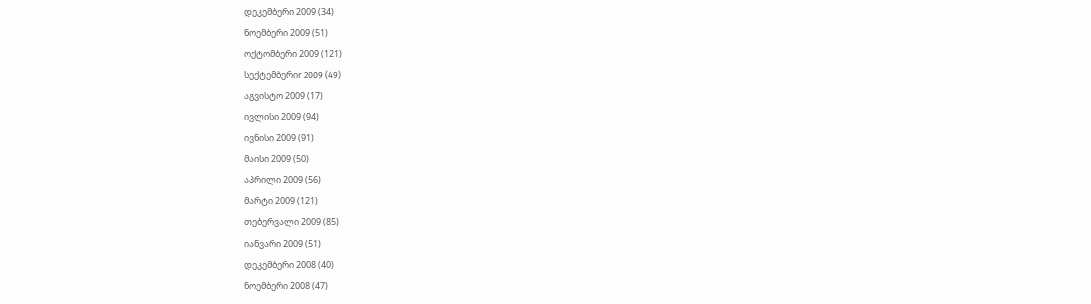დეკემბერი 2009 (34)
ნოემბერი 2009 (51)
ოქტომბერი 2009 (121)
სექტემბერიr 2009 (49)
აგვისტო 2009 (17)
ივლისი 2009 (94)
ივნისი 2009 (91)
მაისი 2009 (50)
აპრილი 2009 (56)
მარტი 2009 (121)
თებერვალი 2009 (85)
იანვარი 2009 (51)
დეკემბერი 2008 (40)
ნოემბერი 2008 (47)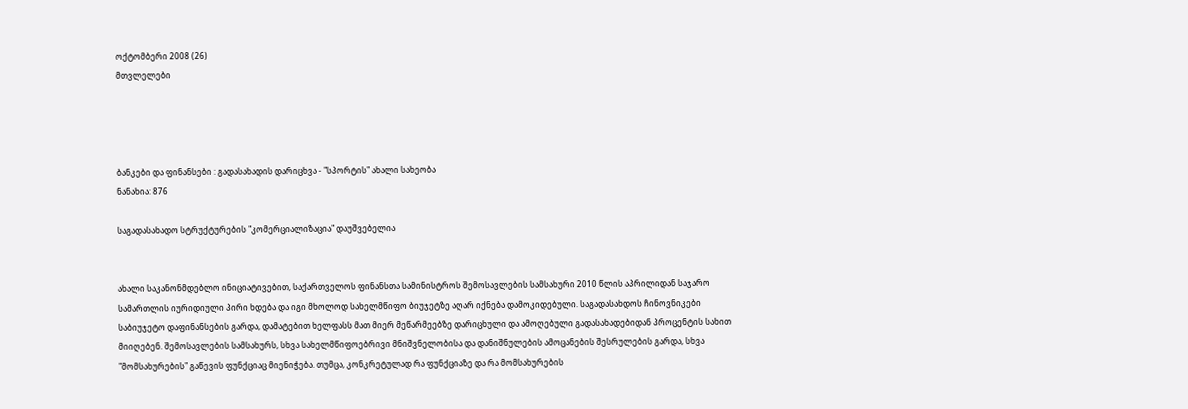ოქტომბერი 2008 (26)
მთვლელები




ბანკები და ფინანსები : გადასახადის დარიცხვა - "სპორტის" ახალი სახეობა
ნანახია: 876

საგადასახადო სტრუქტურების "კომერციალიზაცია" დაუშვებელია


ახალი საკანონმდებლო ინიციატივებით, საქართველოს ფინანსთა სამინისტროს შემოსავლების სამსახური 2010 წლის აპრილიდან საჯარო სამართლის იურიდიული პირი ხდება და იგი მხოლოდ სახელმწიფო ბიუჯეტზე აღარ იქნება დამოკიდებული. საგადასახდოს ჩინოვნიკები საბიუჯეტო დაფინანსების გარდა, დამატებით ხელფასს მათ მიერ მეწარმეებზე დარიცხული და ამოღებული გადასახადებიდან პროცენტის სახით მიიღებენ. შემოსავლების სამსახურს, სხვა სახელმწიფოებრივი მნიშვნელობისა და დანიშნულების ამოცანების შესრულების გარდა, სხვა "მომსახურების" გაწევის ფუნქციაც მიენიჭება. თუმცა, კონკრეტულად რა ფუნქციაზე და რა მომსახურების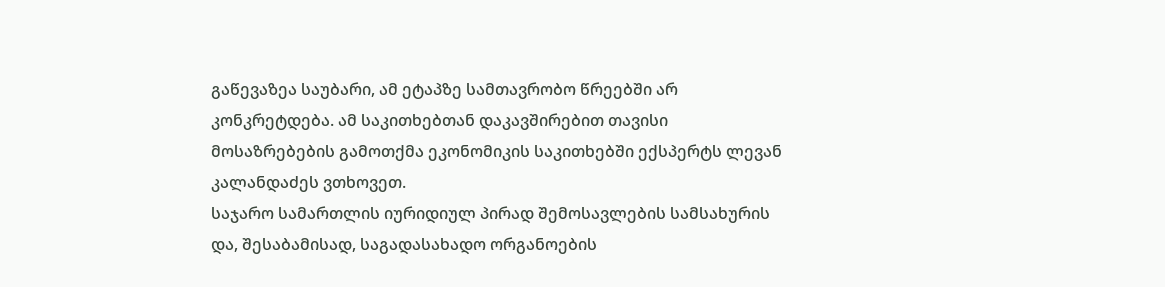გაწევაზეა საუბარი, ამ ეტაპზე სამთავრობო წრეებში არ კონკრეტდება. ამ საკითხებთან დაკავშირებით თავისი მოსაზრებების გამოთქმა ეკონომიკის საკითხებში ექსპერტს ლევან კალანდაძეს ვთხოვეთ.
საჯარო სამართლის იურიდიულ პირად შემოსავლების სამსახურის და, შესაბამისად, საგადასახადო ორგანოების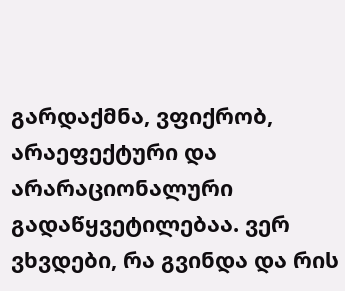გარდაქმნა, ვფიქრობ, არაეფექტური და არარაციონალური გადაწყვეტილებაა. ვერ ვხვდები, რა გვინდა და რის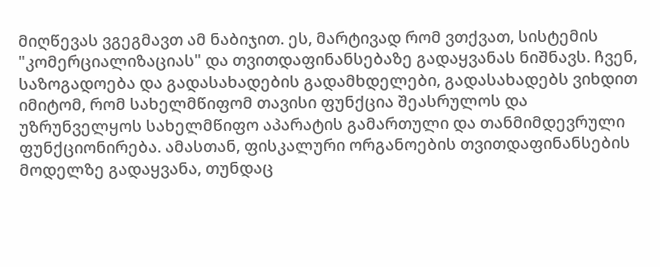მიღწევას ვგეგმავთ ამ ნაბიჯით. ეს, მარტივად რომ ვთქვათ, სისტემის "კომერციალიზაციას" და თვითდაფინანსებაზე გადაყვანას ნიშნავს. ჩვენ, საზოგადოება და გადასახადების გადამხდელები, გადასახადებს ვიხდით იმიტომ, რომ სახელმწიფომ თავისი ფუნქცია შეასრულოს და უზრუნველყოს სახელმწიფო აპარატის გამართული და თანმიმდევრული ფუნქციონირება. ამასთან, ფისკალური ორგანოების თვითდაფინანსების მოდელზე გადაყვანა, თუნდაც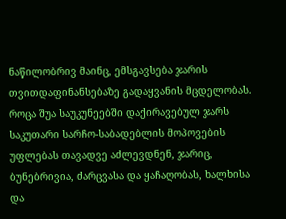ნაწილობრივ მაინც, ემსგავსება ჯარის თვითდაფინანსებაზე გადაყვანის მცდელობას. როცა შუა საუკუნეებში დაქირავებულ ჯარს საკუთარი სარჩო-საბადებლის მოპოვების უფლებას თავადვე აძლევდნენ, ჯარიც, ბუნებრივია, ძარცვასა და ყაჩაღობას, ხალხისა და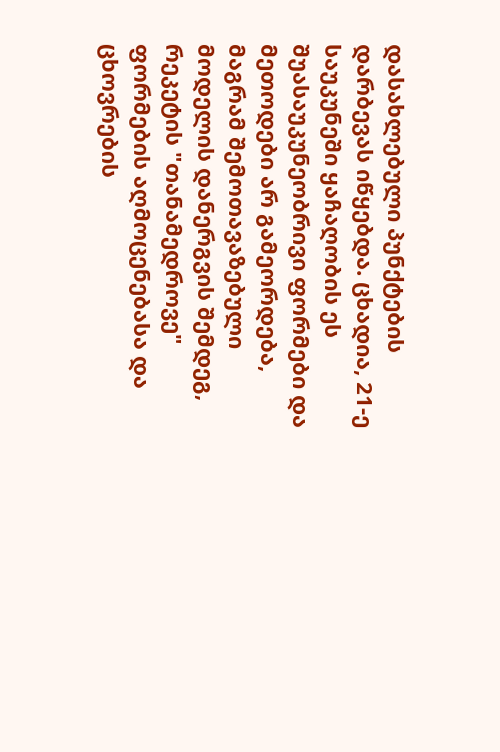დასახლებული პუნქტების დარბევას იწყებდა. ცხადია, 21-ე საუკუნეში ყაჩაღობის ეს შუასაუკუნეობრივი ფორმები და მეთოდები არ გამეორდება, მაგრამ შემოთავაზებული მოდელის დანერგვის შემდეგ, რეკეტის "თანამედროვე" ფორმების აღმოცენებასა და ცხოვრების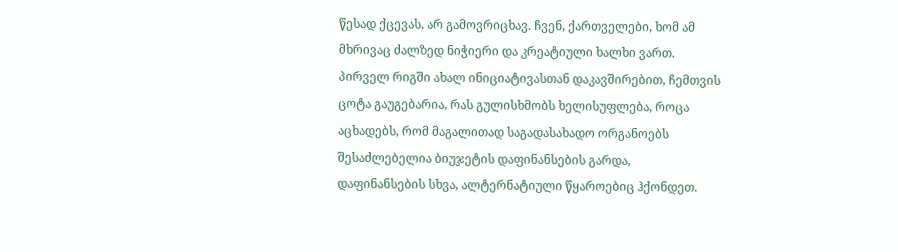წესად ქცევას, არ გამოვრიცხავ. ჩვენ, ქართველები, ხომ ამ მხრივაც ძალზედ ნიჭიერი და კრეატიული ხალხი ვართ.
პირველ რიგში ახალ ინიციატივასთან დაკავშირებით, ჩემთვის ცოტა გაუგებარია, რას გულისხმობს ხელისუფლება, როცა აცხადებს, რომ მაგალითად საგადასახადო ორგანოებს შესაძლებელია ბიუჯეტის დაფინანსების გარდა, დაფინანსების სხვა, ალტერნატიული წყაროებიც ჰქონდეთ.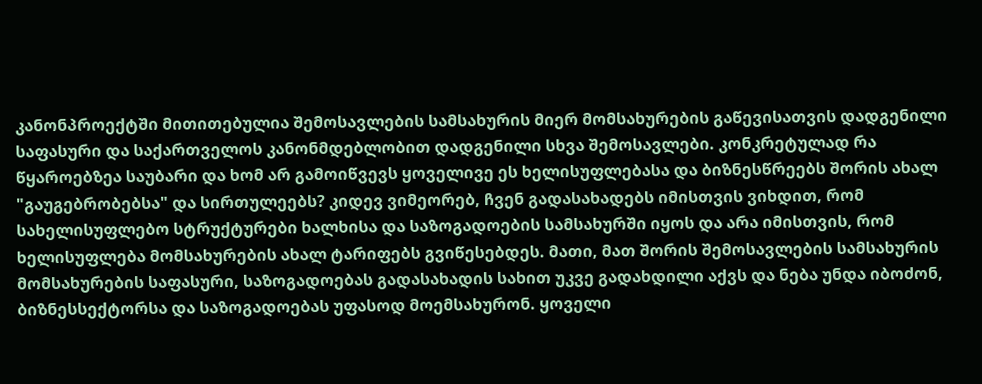კანონპროექტში მითითებულია შემოსავლების სამსახურის მიერ მომსახურების გაწევისათვის დადგენილი საფასური და საქართველოს კანონმდებლობით დადგენილი სხვა შემოსავლები. კონკრეტულად რა წყაროებზეა საუბარი და ხომ არ გამოიწვევს ყოველივე ეს ხელისუფლებასა და ბიზნესწრეებს შორის ახალ "გაუგებრობებსა" და სირთულეებს? კიდევ ვიმეორებ, ჩვენ გადასახადებს იმისთვის ვიხდით, რომ სახელისუფლებო სტრუქტურები ხალხისა და საზოგადოების სამსახურში იყოს და არა იმისთვის, რომ ხელისუფლება მომსახურების ახალ ტარიფებს გვიწესებდეს. მათი, მათ შორის შემოსავლების სამსახურის მომსახურების საფასური, საზოგადოებას გადასახადის სახით უკვე გადახდილი აქვს და ნება უნდა იბოძონ, ბიზნესსექტორსა და საზოგადოებას უფასოდ მოემსახურონ. ყოველი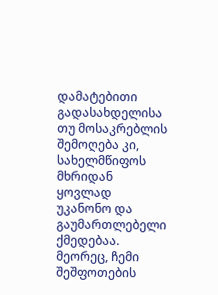დამატებითი გადასახდელისა თუ მოსაკრებლის შემოღება კი, სახელმწიფოს მხრიდან ყოვლად უკანონო და გაუმართლებელი ქმედებაა.
მეორეც, ჩემი შეშფოთების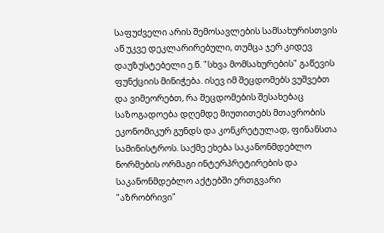საფუძველი არის შემოსავლების სამსახურისთვის აწ უკვე დეკლარირებული, თუმცა ჯერ კიდევ დაუზუსტებელი ე.წ. "სხვა მომსახურების" გაწევის ფუნქციის მინიჭება. ისევ იმ შეცდომებს ვუშვებთ და ვიმეორებთ, რა შეცდომების შესახებაც საზოგადოება დღემდე მიუთითებს მთავრობის ეკონომიკურ გუნდს და კონკრეტულად, ფინანსთა სამინისტროს. საქმე ეხება საკანონმდებლო ნორმების ორმაგი ინტერპრეტირების და საკანონმდებლო აქტებში ერთგვარი "აზრობრივი"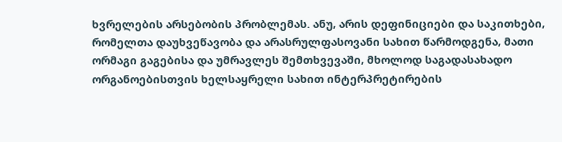ხვრელების არსებობის პრობლემას. ანუ, არის დეფინიციები და საკითხები, რომელთა დაუხვეწავობა და არასრულფასოვანი სახით წარმოდგენა, მათი ორმაგი გაგებისა და უმრავლეს შემთხვევაში, მხოლოდ საგადასახადო ორგანოებისთვის ხელსაყრელი სახით ინტერპრეტირების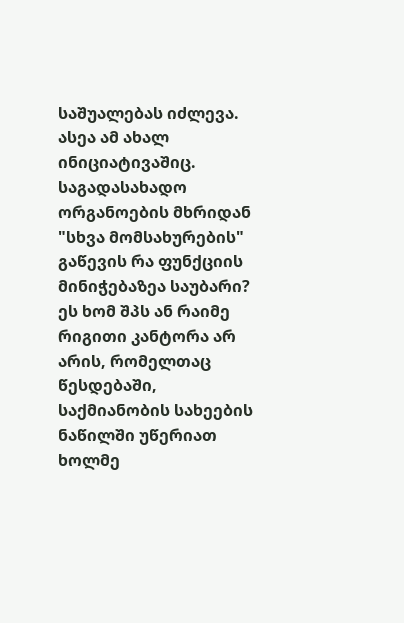საშუალებას იძლევა. ასეა ამ ახალ ინიციატივაშიც. საგადასახადო ორგანოების მხრიდან "სხვა მომსახურების" გაწევის რა ფუნქციის მინიჭებაზეა საუბარი? ეს ხომ შპს ან რაიმე რიგითი კანტორა არ არის, რომელთაც წესდებაში, საქმიანობის სახეების ნაწილში უწერიათ ხოლმე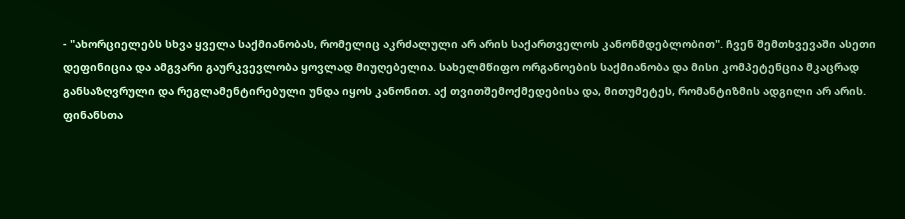- "ახორციელებს სხვა ყველა საქმიანობას, რომელიც აკრძალული არ არის საქართველოს კანონმდებლობით". ჩვენ შემთხვევაში ასეთი დეფინიცია და ამგვარი გაურკვევლობა ყოვლად მიუღებელია. სახელმწიფო ორგანოების საქმიანობა და მისი კომპეტენცია მკაცრად განსაზღვრული და რეგლამენტირებული უნდა იყოს კანონით. აქ თვითშემოქმედებისა და, მითუმეტეს, რომანტიზმის ადგილი არ არის.
ფინანსთა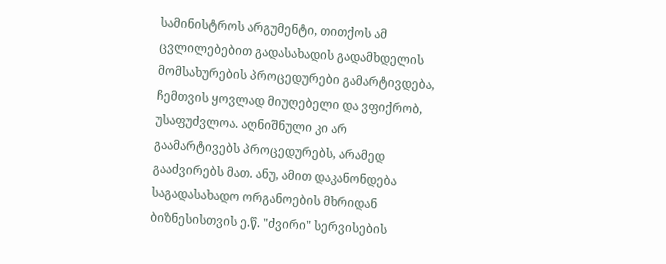სამინისტროს არგუმენტი, თითქოს ამ ცვლილებებით გადასახადის გადამხდელის მომსახურების პროცედურები გამარტივდება, ჩემთვის ყოვლად მიუღებელი და ვფიქრობ, უსაფუძვლოა. აღნიშნული კი არ გაამარტივებს პროცედურებს, არამედ გააძვირებს მათ. ანუ, ამით დაკანონდება საგადასახადო ორგანოების მხრიდან ბიზნესისთვის ე.წ. "ძვირი" სერვისების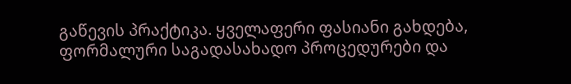გაწევის პრაქტიკა. ყველაფერი ფასიანი გახდება, ფორმალური საგადასახადო პროცედურები და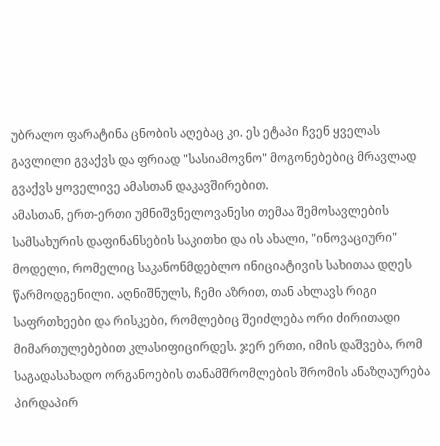უბრალო ფარატინა ცნობის აღებაც კი. ეს ეტაპი ჩვენ ყველას გავლილი გვაქვს და ფრიად "სასიამოვნო" მოგონებებიც მრავლად გვაქვს ყოველივე ამასთან დაკავშირებით.
ამასთან, ერთ-ერთი უმნიშვნელოვანესი თემაა შემოსავლების სამსახურის დაფინანსების საკითხი და ის ახალი, "ინოვაციური" მოდელი, რომელიც საკანონმდებლო ინიციატივის სახითაა დღეს წარმოდგენილი. აღნიშნულს, ჩემი აზრით, თან ახლავს რიგი საფრთხეები და რისკები, რომლებიც შეიძლება ორი ძირითადი მიმართულებებით კლასიფიცირდეს. ჯერ ერთი, იმის დაშვება, რომ საგადასახადო ორგანოების თანამშრომლების შრომის ანაზღაურება პირდაპირ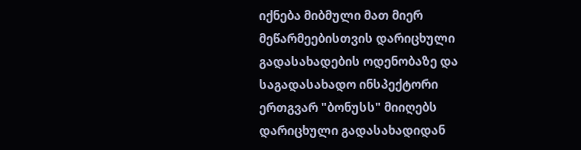იქნება მიბმული მათ მიერ მეწარმეებისთვის დარიცხული გადასახადების ოდენობაზე და საგადასახადო ინსპექტორი ერთგვარ "ბონუსს" მიიღებს დარიცხული გადასახადიდან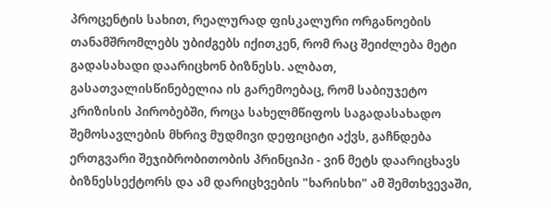პროცენტის სახით, რეალურად ფისკალური ორგანოების თანამშრომლებს უბიძგებს იქითკენ, რომ რაც შეიძლება მეტი გადასახადი დაარიცხონ ბიზნესს. ალბათ, გასათვალისწინებელია ის გარემოებაც, რომ საბიუჯეტო კრიზისის პირობებში, როცა სახელმწიფოს საგადასახადო შემოსავლების მხრივ მუდმივი დეფიციტი აქვს, გაჩნდება ერთგვარი შეჯიბრობითობის პრინციპი - ვინ მეტს დაარიცხავს ბიზნესსექტორს და ამ დარიცხვების "ხარისხი" ამ შემთხვევაში,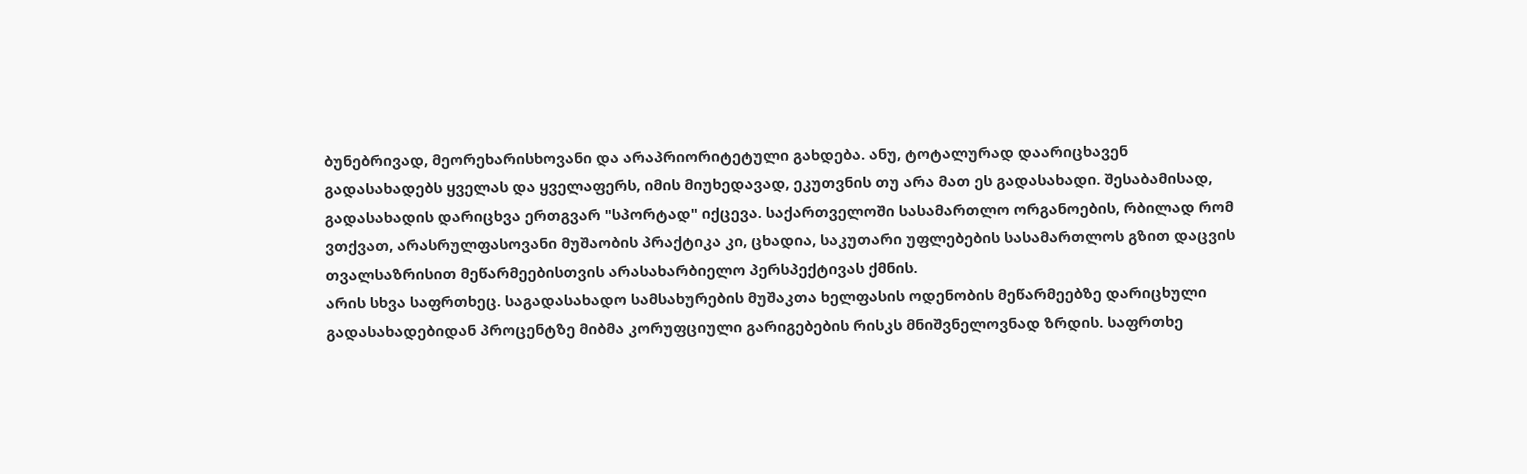ბუნებრივად, მეორეხარისხოვანი და არაპრიორიტეტული გახდება. ანუ, ტოტალურად დაარიცხავენ გადასახადებს ყველას და ყველაფერს, იმის მიუხედავად, ეკუთვნის თუ არა მათ ეს გადასახადი. შესაბამისად, გადასახადის დარიცხვა ერთგვარ "სპორტად" იქცევა. საქართველოში სასამართლო ორგანოების, რბილად რომ ვთქვათ, არასრულფასოვანი მუშაობის პრაქტიკა კი, ცხადია, საკუთარი უფლებების სასამართლოს გზით დაცვის თვალსაზრისით მეწარმეებისთვის არასახარბიელო პერსპექტივას ქმნის.
არის სხვა საფრთხეც. საგადასახადო სამსახურების მუშაკთა ხელფასის ოდენობის მეწარმეებზე დარიცხული გადასახადებიდან პროცენტზე მიბმა კორუფციული გარიგებების რისკს მნიშვნელოვნად ზრდის. საფრთხე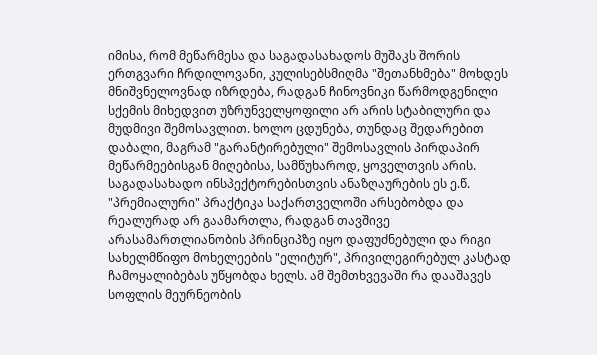იმისა, რომ მეწარმესა და საგადასახადოს მუშაკს შორის ერთგვარი ჩრდილოვანი, კულისებსმიღმა "შეთანხმება" მოხდეს მნიშვნელოვნად იზრდება, რადგან ჩინოვნიკი წარმოდგენილი სქემის მიხედვით უზრუნველყოფილი არ არის სტაბილური და მუდმივი შემოსავლით. ხოლო ცდუნება, თუნდაც შედარებით დაბალი, მაგრამ "გარანტირებული" შემოსავლის პირდაპირ მეწარმეებისგან მიღებისა, სამწუხაროდ, ყოველთვის არის. საგადასახადო ინსპექტორებისთვის ანაზღაურების ეს ე.წ. "პრემიალური" პრაქტიკა საქართველოში არსებობდა და რეალურად არ გაამართლა, რადგან თავშივე არასამართლიანობის პრინციპზე იყო დაფუძნებული და რიგი სახელმწიფო მოხელეების "ელიტურ", პრივილეგირებულ კასტად ჩამოყალიბებას უწყობდა ხელს. ამ შემთხვევაში რა დააშავეს სოფლის მეურნეობის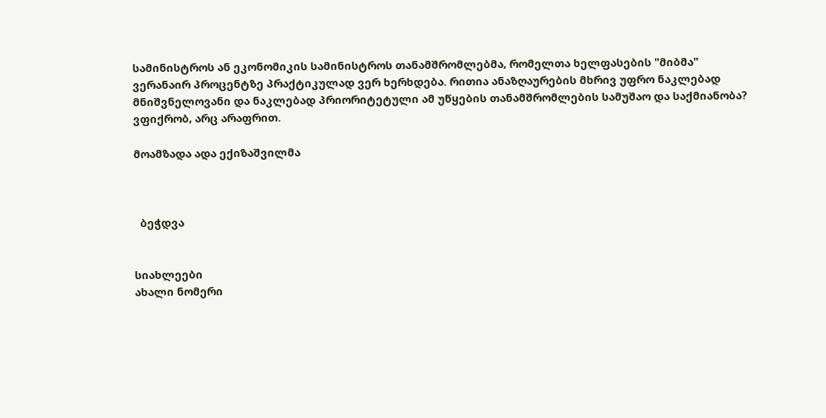სამინისტროს ან ეკონომიკის სამინისტროს თანამშრომლებმა, რომელთა ხელფასების "მიბმა" ვერანაირ პროცენტზე პრაქტიკულად ვერ ხერხდება. რითია ანაზღაურების მხრივ უფრო ნაკლებად მნიშვნელოვანი და ნაკლებად პრიორიტეტული ამ უწყების თანამშრომლების სამუშაო და საქმიანობა? ვფიქრობ, არც არაფრით.

მოამზადა ადა ექიზაშვილმა



  ბეჭდვა


სიახლეები
ახალი ნომერი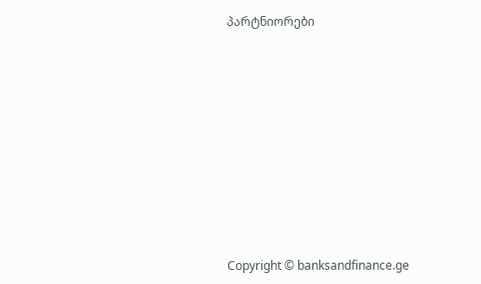პარტნიორები










Copyright © banksandfinance.ge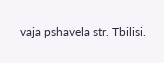vaja pshavela str. Tbilisi.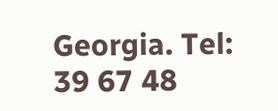Georgia. Tel: 39 67 48